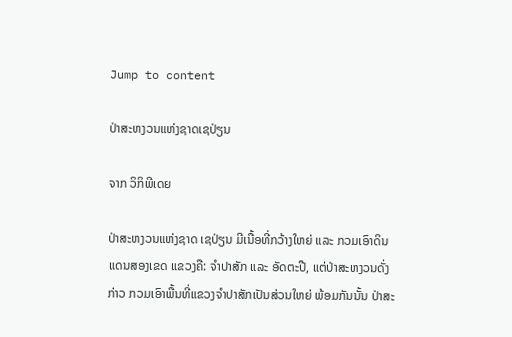Jump to content

ປ່າສະຫງວນແຫ່ງຊາດເຊປ່ຽນ

ຈາກ ວິກິພີເດຍ

ປ່າສະຫງວນແຫ່ງຊາດ ເຊປ່ຽນ ມີເນື້ອທີ່ກວ້າງໃຫຍ່ ແລະ ກວມເອົາດິນແດນສອງເຂດ ແຂວງຄື: ຈຳປາສັກ ແລະ ອັດຕະປື, ແຕ່ປ່າສະຫງວນດັ່ງກ່າວ ກວມເອົາພື້ນທີ່ແຂວງຈຳປາສັກເປັນສ່ວນໃຫຍ່ ພ້ອມກັນນັ້ນ ປ່າສະ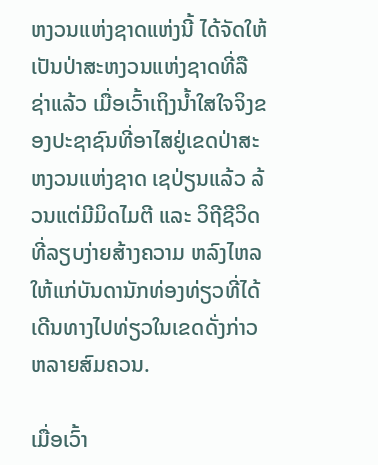ຫງວນແຫ່ງຊາດແຫ່ງນີ້ ໄດ້ຈັດໃຫ້ເປັນປ່າສະຫງວນແຫ່ງຊາດທີ່ລືຊ່າແລ້ວ ເມື່ອເວົ້າເຖິງນ້ຳໃສໃຈຈິງຂອງປະຊາຊົນທີ່ອາໄສຢູ່ເຂດປ່າສະຫງວນແຫ່ງຊາດ ເຊປ່ຽນແລ້ວ ລ້ວນແຕ່ມີມິດໄມຕີ ແລະ ວິຖີຊີວິດທີ່ລຽບງ່າຍສ້າງຄວາມ ຫລົງໄຫລໃຫ້ແກ່ບັນດານັກທ່ອງທ່ຽວທີ່ໄດ້ເດີນທາງໄປທ່ຽວໃນເຂດດັ່ງກ່າວຫລາຍສົມຄວນ.

ເມື່ອເວົ້າ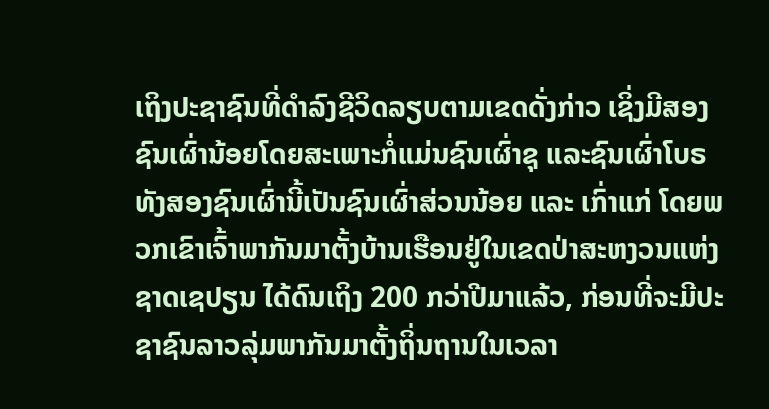ເຖິງປະຊາຊົນທີ່ດຳລົງຊີວິດລຽບຕາມເຂດດັ່ງກ່າວ ເຊິ່ງມີສອງຊົນເຜົ່ານ້ອຍໂດຍສະເພາະກໍ່ແມ່ນຊົນເຜົ່າຊຸ ແລະຊົນເຜົ່າໂບຣ ທັງສອງຊົນເຜົ່ານີ້ເປັນຊົນເຜົ່າສ່ວນນ້ອຍ ແລະ ເກົ່າແກ່ ໂດຍພວກເຂົາເຈົ້າພາກັນມາຕັ້ງບ້ານເຮືອນຢູ່ໃນເຂດປ່າສະຫງວນແຫ່ງຊາດເຊປຽນ ໄດ້ດົນເຖິງ 200 ກວ່າປີມາແລ້ວ, ກ່ອນທີ່ຈະມີປະຊາຊົນລາວລຸ່ມພາກັນມາຕັ້ງຖິ່ນຖານໃນເວລາ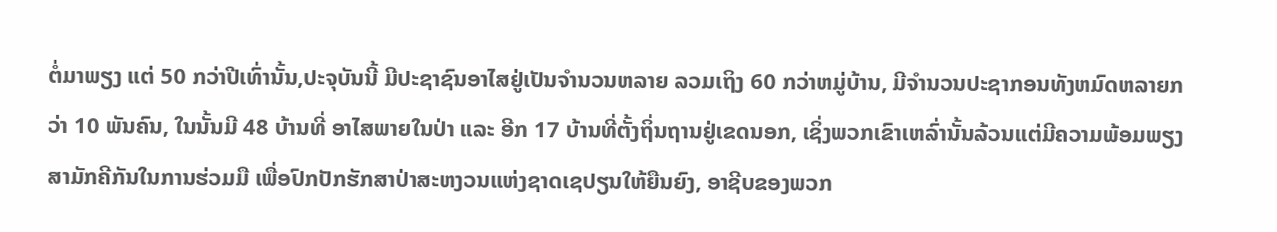ຕໍ່ມາພຽງ ແຕ່ 50 ກວ່າປີເທົ່ານັ້ນ,ປະຈຸບັນນີ້ ມີປະຊາຊົນອາໄສຢູ່ເປັນຈຳນວນຫລາຍ ລວມເຖິງ 60 ກວ່າຫມູ່ບ້ານ, ມີຈຳນວນປະຊາກອນທັງຫມົດຫລາຍກວ່າ 10 ພັນຄົນ, ໃນນັ້ນມີ 48 ບ້ານທີ່ ອາໄສພາຍໃນປ່າ ແລະ ອີກ 17 ບ້ານທີ່ຕັ້ງຖິ່ນຖານຢູ່ເຂດນອກ, ເຊິ່ງພວກເຂົາເຫລົ່ານັ້ນລ້ວນແຕ່ມີຄວາມພ້ອມພຽງສາມັກຄີກັນໃນການຮ່ວມມື ເພື່ອປົກປັກຮັກສາປ່າສະຫງວນແຫ່ງຊາດເຊປຽນໃຫ້ຍືນຍົງ, ອາຊີບຂອງພວກ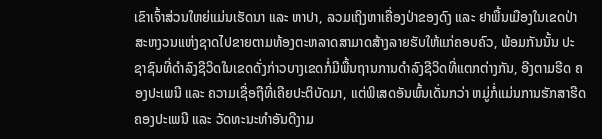ເຂົາເຈົ້າສ່ວນໃຫຍ່ແມ່ນເຮັດນາ ແລະ ຫາປາ, ລວມເຖິງຫາເຄື່ອງປ່າຂອງດົງ ແລະ ຢາພື້ນເມືອງໃນເຂດປ່າສະຫງວນແຫ່ງຊາດໄປຂາຍຕາມທ້ອງຕະຫລາດສາມາດສ້າງລາຍຮັບໃຫ້ແກ່ຄອບຄົວ, ພ້ອມກັນນັ້ນ ປະຊາຊົນທີ່ດຳລົງຊີວິດໃນເຂດດັ່ງກ່າວບາງເຂດກໍ່ມີພື້ນຖານການດຳລົງຊີວິດທີ່ແຕກຕ່າງກັນ, ອີງຕາມຮີດ ຄອງປະເພນີ ແລະ ຄວາມເຊື່ອຖືທີ່ເຄີຍປະຕິບັດມາ, ແຕ່ພິເສດອັນພົ້ນເດັ່ນກວ່າ ຫມູ່ກໍ່ແມ່ນການຮັກສາຮີດຄອງປະເພນີ ແລະ ວັດທະນະທຳອັນດີງາມ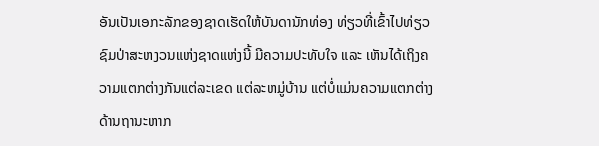ອັນເປັນເອກະລັກຂອງຊາດເຮັດໃຫ້ບັນດານັກທ່ອງ ທ່ຽວທີ່ເຂົ້າໄປທ່ຽວຊົມປ່າສະຫງວນແຫ່ງຊາດແຫ່ງນີ້ ມີຄວາມປະທັບໃຈ ແລະ ເຫັນໄດ້ເຖິງຄວາມແຕກຕ່າງກັນແຕ່ລະເຂດ ແຕ່ລະຫມູ່ບ້ານ ແຕ່ບໍ່ແມ່ນຄວາມແຕກຕ່າງດ້ານຖານະຫາກ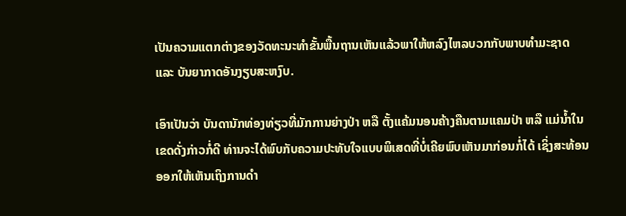ເປັນຄວາມແຕກຕ່າງຂອງວັດທະນະທຳຂັ້ນພື້ນຖານເຫັນແລ້ວພາໃຫ້ຫລົງໄຫລບວກກັບພາບທຳມະຊາດ ແລະ ບັນຍາກາດອັນງຽບສະຫງົບ.

ເອົາເປັນວ່າ ບັນດານັກທ່ອງທ່ຽວທີ່ມັກການຍ່າງປ່າ ຫລື ຕັ້ງແຄ້ມນອນຄ້າງຄືນຕາມແຄມປ່າ ຫລື ແມ່ນ້ຳໃນເຂດດັ່ງກ່າວກໍ່ດີ ທ່ານຈະໄດ້ພົບກັບຄວາມປະທັບໃຈແບບພິເສດທີ່ບໍ່ເຄີຍພົບເຫັນມາກ່ອນກໍ່ໄດ້ ເຊິ່ງສະທ້ອນອອກໃຫ້ເຫັນເຖິງການດຳ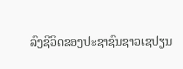ລົງຊີວິດຂອງປະຊາຊົນຊາວເຊປຽນ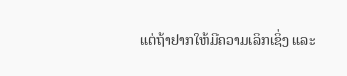ແຕ່ຖ້າຢາກໃຫ້ມີຄວາມເລິກເຊິ່ງ ແລະ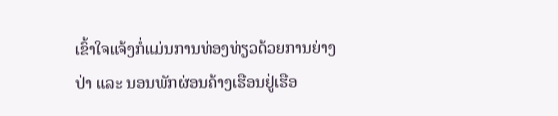ເຂົ້າໃຈແຈ້ງກໍ່ແມ່ນການທ່ອງທ່ຽວດ້ວຍການຍ່າງປ່າ ແລະ ນອນພັກຜ່ອນຄ້າງເຮືອນຢູ່ເຮືອ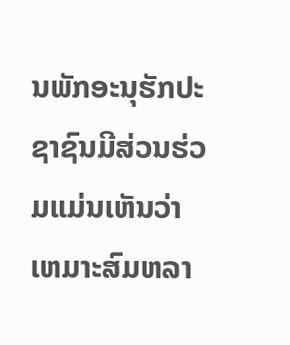ນພັກອະນຸຮັກປະຊາຊົນມີສ່ວນຮ່ວມແມ່ນເຫັນວ່າ ເຫມາະສົມຫລາ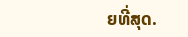ຍທີ່ສຸດ.